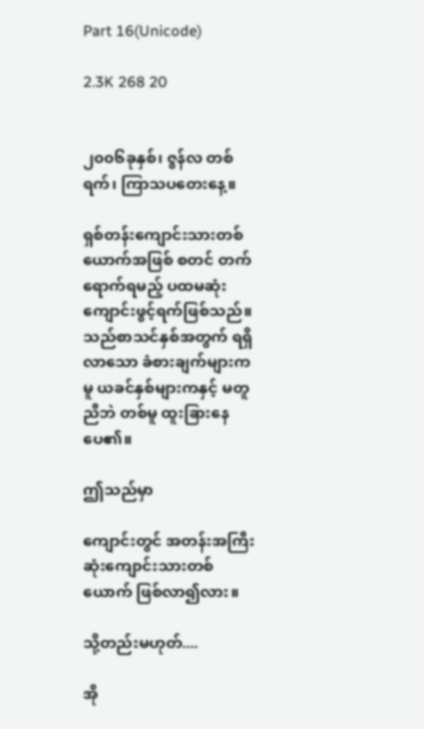Part 16(Unicode)

2.3K 268 20


၂၀၀၆ခုနှစ်၊ ဇွန်လ တစ်ရက်၊ ကြာသပတေးနေ့။

ရှစ်တန်းကျောင်းသားတစ်ယောက်အဖြစ် စတင် တက်ရောက်ရမည့် ပထမဆုံး ကျောင်းဖွင့်ရက်ဖြစ်သည်။ သည်စာသင်နှစ်အတွက် ရရှိလာသော ခံစားချက်များကမူ ယခင်နှစ်များကနှင့် မတူညီဘဲ တစ်မူ ထူးခြားနေပေ၏။

ဤသည်မှာ

ကျောင်းတွင် အတန်းအကြီးဆုံးကျောင်းသားတစ်ယောက် ဖြစ်လာ၍လား။

သို့တည်းမဟုတ်....

အို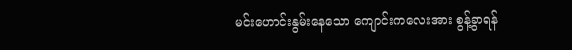မင်းဟောင်းနွမ်းနေသော ကျောင်းကလေးအား စွန့်ခွာရန်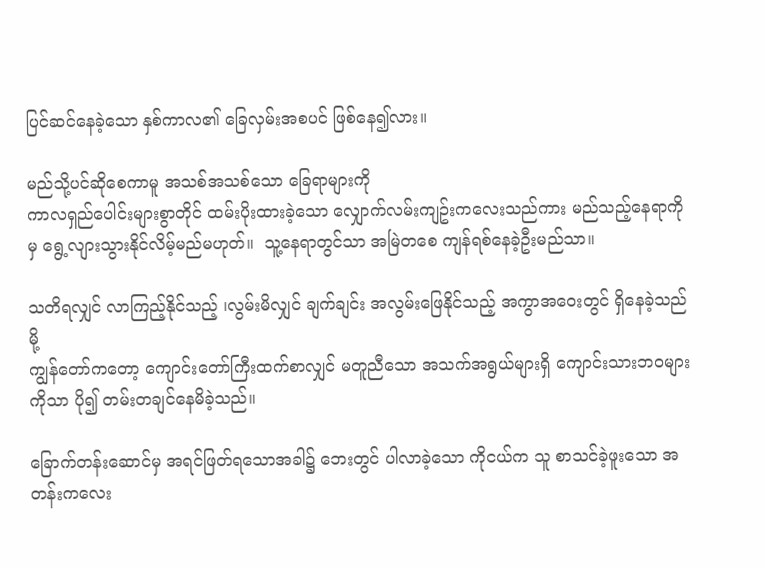ပြင်ဆင်နေခဲ့သော နှစ်ကာလ၏ ခြေလှမ်းအစပင် ဖြစ်နေ၍လား။

မည်သို့ပင်ဆိုစေကာမူ အသစ်အသစ်သော ခြေရာများကို
ကာလရှည်ပေါင်းများစွာတိုင် ထမ်းပိုးထားခဲ့သော လျှောက်လမ်းကျဥ်းကလေးသည်ကား မည်သည့်နေရာကိုမှ ရွေ့လျားသွားနိုင်လိမ့်မည်မဟုတ်။  သူ့နေရာတွင်သာ အမြဲတစေ ကျန်ရစ်နေခဲ့ဦးမည်သာ။

သတိရလျှင် လာကြည့်နိုင်သည့် ၊လွမ်းမိလျှင် ချက်ချင်း အလွမ်းဖြေနိုင်သည့် အကွာအဝေးတွင် ရှိနေခဲ့သည်မို့
ကျွန်တော်ကတော့ ကျောင်းတော်ကြီးထက်စာလျှင် မတူညီသော အသက်အရွယ်များရှိ ကျောင်းသားဘဝများကိုသာ ပို၍ တမ်းတချင်နေမိခဲ့သည်။

ခြောက်တန်းဆောင်မှ အရင်ဖြတ်ရသောအခါ၌ ဘေးတွင် ပါလာခဲ့သော ကိုငယ်က သူ စာသင်ခဲ့ဖူးသော အတန်းကလေး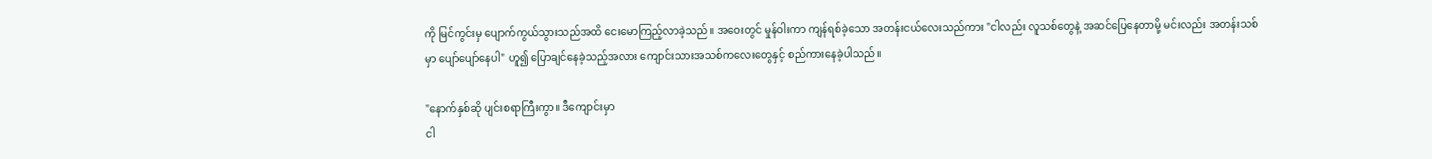ကို မြင်ကွင်းမှ ပျောက်ကွယ်သွားသည်အထိ ငေးမောကြည့်လာခဲ့သည်။ အဝေးတွင် မှုန်ဝါးကာ ကျန်ရစ်ခဲ့သော အတန်းငယ်လေးသည်ကား "ငါလည်း လူသစ်တွေနဲ့ အဆင်ပြေနေတာမို့ မင်းလည်း အတန်းသစ်မှာ ပျော်ပျော်နေပါ" ဟူ၍ ပြောချင်နေခဲ့သည့်အလား ကျောင်းသားအသစ်ကလေးတွေနှင့် စည်ကားနေခဲ့ပါသည်။

"နောက်နှစ်ဆို ပျင်းစရာကြီးကွာ။ ဒီကျောင်းမှာ
ငါ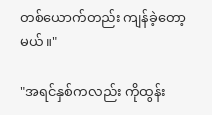တစ်ယောက်တည်း ကျန်ခဲ့တော့မယ်။"

"အရင်နှစ်ကလည်း ကိုထွန်း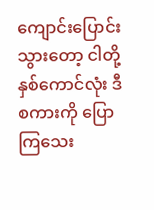ကျောင်းပြောင်းသွားတော့ ငါတို့နှစ်ကောင်လုံး ဒီစကားကို ပြောကြသေး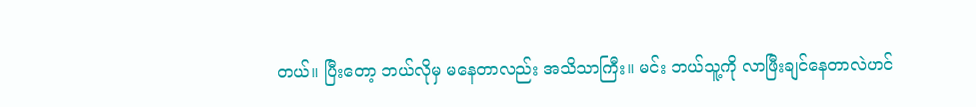တယ်။ ပြီးတော့ ဘယ်လိုမှ မနေတာလည်း အသိသာကြီး။ မင်း ဘယ်သူ့ကို လာဖြီးချင်နေတာလဲဟင်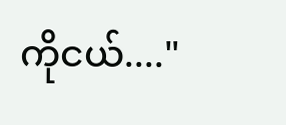ကိုငယ်...."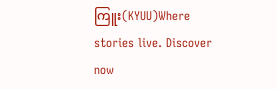ကြူး(KYUU)Where stories live. Discover now